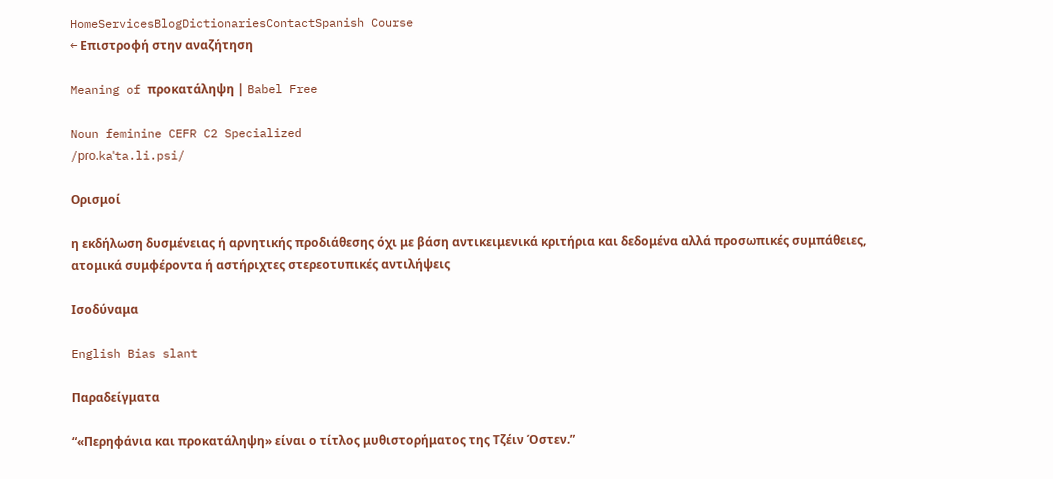HomeServicesBlogDictionariesContactSpanish Course
← Επιστροφή στην αναζήτηση

Meaning of προκατάληψη | Babel Free

Noun feminine CEFR C2 Specialized
/pɾo.kaˈta.li.psi/

Ορισμοί

η εκδήλωση δυσμένειας ή αρνητικής προδιάθεσης όχι με βάση αντικειμενικά κριτήρια και δεδομένα αλλά προσωπικές συμπάθειες, ατομικά συμφέροντα ή αστήριχτες στερεοτυπικές αντιλήψεις

Ισοδύναμα

English Bias slant

Παραδείγματα

“«Περηφάνια και προκατάληψη» είναι ο τίτλος μυθιστορήματος της Τζέιν Όστεν.”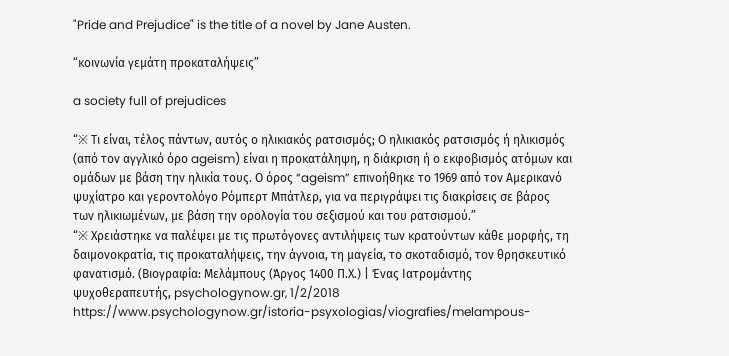"Pride and Prejudice" is the title of a novel by Jane Austen.

“κοινωνία γεμάτη προκαταλήψεις”

a society full of prejudices

“※ Τι είναι, τέλος πάντων, αυτός ο ηλικιακός ρατσισμός; Ο ηλικιακός ρατσισμός ή ηλικισμός (από τον αγγλικό όρο ageism) είναι η προκατάληψη, η διάκριση ή ο εκφοβισμός ατόμων και ομάδων με βάση την ηλικία τους. Ο όρος “ageism” επινοήθηκε το 1969 από τον Αμερικανό ψυχίατρο και γεροντολόγο Ρόμπερτ Μπάτλερ, για να περιγράψει τις διακρίσεις σε βάρος των ηλικιωμένων, με βάση την ορολογία του σεξισμού και του ρατσισμού.”
“※ Χρειάστηκε να παλέψει με τις πρωτόγονες αντιλήψεις των κρατούντων κάθε μορφής, τη δαιμονοκρατία, τις προκαταλήψεις, την άγνοια, τη μαγεία, το σκοταδισμό, τον θρησκευτικό φανατισμό. (Βιογραφία: Μελάμπους (Άργος 1400 Π.Χ.) | Ένας Ιατρομάντης ψυχοθεραπευτής, psychologynow.gr, 1/2/2018 https://www.psychologynow.gr/istoria-psyxologias/viografies/melampous-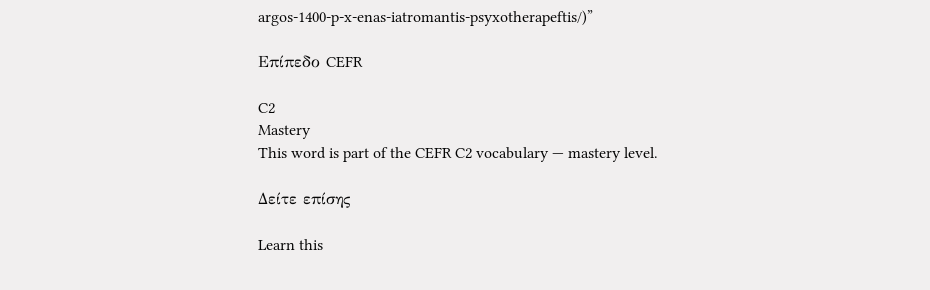argos-1400-p-x-enas-iatromantis-psyxotherapeftis/)”

Επίπεδο CEFR

C2
Mastery
This word is part of the CEFR C2 vocabulary — mastery level.

Δείτε επίσης

Learn this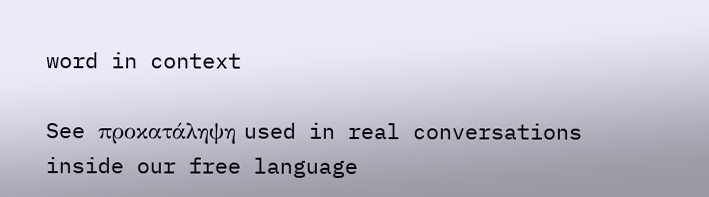word in context

See προκατάληψη used in real conversations inside our free language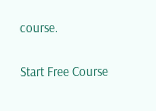course.

Start Free Course